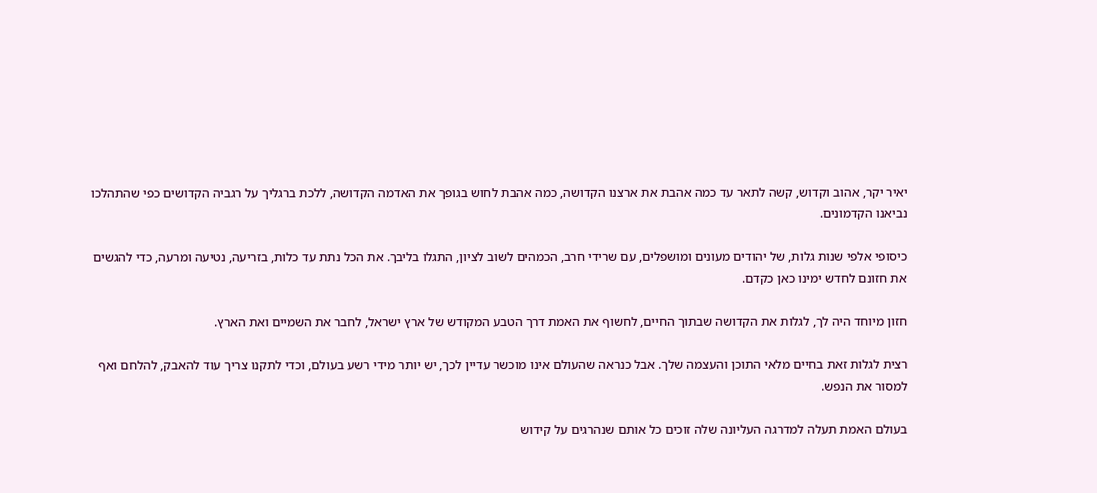יאיר יקר, אהוב וקדוש, קשה לתאר עד כמה אהבת את ארצנו הקדושה, כמה אהבת לחוש בגופך את האדמה הקדושה, ללכת ברגליך על רגביה הקדושים כפי שהתהלכו נביאנו הקדמונים.

כיסופי אלפי שנות גלות, של יהודים מעונים ומושפלים, עם שרידי חרב, הכמהים לשוב לציון, התגלו בליבך. את הכל נתת עד כלות, בזריעה, נטיעה ומרעה, כדי להגשים את חזונם לחדש ימינו כאן כקדם.

חזון מיוחד היה לך, לגלות את הקדושה שבתוך החיים, לחשוף את האמת דרך הטבע המקודש של ארץ ישראל, לחבר את השמיים ואת הארץ.

רצית לגלות זאת בחיים מלאי התוכן והעצמה שלך. אבל כנראה שהעולם אינו מוכשר עדיין לכך, יש יותר מידי רשע בעולם, וכדי לתקנו צריך עוד להאבק, להלחם ואף למסור את הנפש.

בעולם האמת תעלה למדרגה העליונה שלה זוכים כל אותם שנהרגים על קידוש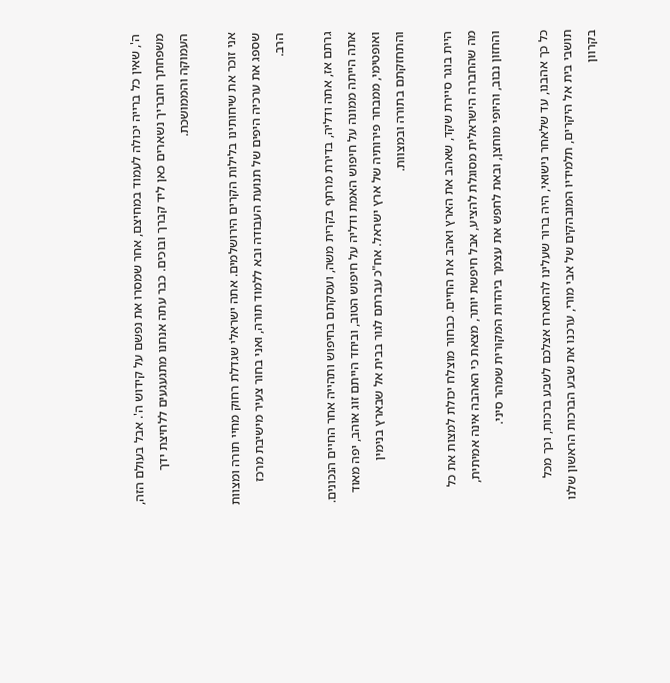ה', שאין כל ברייה יכולה לעמוד במחיצם, אחר שמסרו את נפשם על קידוש ה'. אבל בעולם הזה, משפחתך וחבריך נשארים כאן ליד קברך ובוכים. כבר עתה אנחנו מתגעגעים ללחיצת ידך העמוקה והממושכת.

אני זוכר את שיחותינו בלילות הקרים הירושלמים. אתה ישראלי שגדלת רחוק מחיי תורה ומצוות שספג את ערכיה היפים של תנועת העבודה ובא ללמוד תורה, ואני בחור צעיר מישיבת מרכז הרב.

גרתם אז, אתה ודליה, בדירת מרתף בקרית משה, ועסקתם בחיפוש ותהייה אחר החיים הנכונים. אתה הייתה ממונה על חיפוש האמת ודליה על חיפוש הטוב, וביחד הייתם זוג אוהב, יפה מאוד ואופטימי, ממבחר פירותיה של ארץ ישראל. אח"כ עברתם לגור בבית אל שבארץ בנימין והתחזקתם בתורה ובמצוות.

היית בוגר סיירת שקד, שאהב את הארץ ואהב את החיים. כבחור מוצלח יכולת למצות את כל מה שהחברה הישראלית מסוגלת להציע, אבל חיפשת יותר, מצאת כי האהבה אינה אמיתית, והחזון נבוב, והיופי מוחצן, ובאת לחפש את עצמך ביהדות המקורית שמהר סיני.

כל כך אהבנו, עד שלאחר נישואי, היה ברור שעלינו להתארח אצלכם לשבע ברכות, וכך מכל תושבי בית אל היקרים, תלמידיו המובהקים של אבי מורי, ערכנו את שבע הברכות הראשון שלנו בקרוון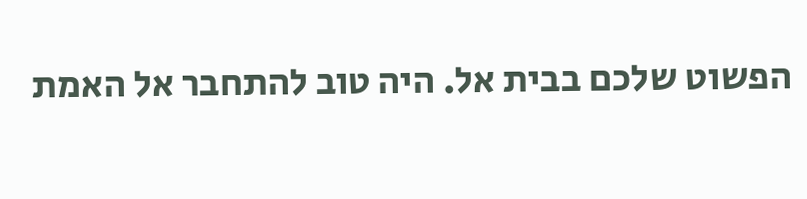הפשוט שלכם בבית אל. היה טוב להתחבר אל האמת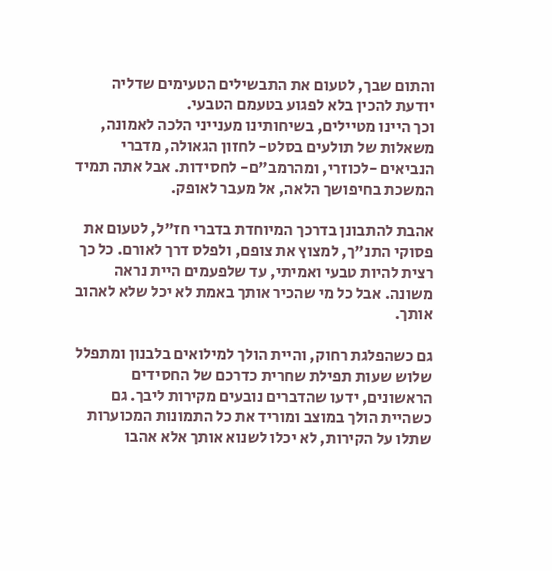והתום שבך, לטעום את התבשילים הטעימים שדליה יודעת להכין בלא לפגוע בטעמם הטבעי.
וכך היינו מטיילים, בשיחותינו מענייני הלכה לאמונה, משאלות של תולעים בסלט- לחזון הגאולה, מדברי הנביאים -לכוזרי, ומהרמב"ם- לחסידות. אבל אתה תמיד המשכת בחיפושך הלאה, אל מעבר לאופק.

אהבת להתבונן בדרכך המיוחדת בדברי חז"ל, לטעום את פסוקי התנ"ך, למצוץ את צופם, ולפלס דרך לאורם. כל כך רצית להיות טבעי ואמיתי, עד שלפעמים היית נראה משונה. אבל כל מי שהכיר אותך באמת לא יכל שלא לאהוב אותך.

גם כשהפלגת רחוק, והיית הולך למילואים בלבנון ומתפלל שלוש שעות תפילת שחרית כדרכם של החסידים הראשונים, ידעו שהדברים נובעים מקירות ליבך. גם כשהיית הולך במוצב ומוריד את כל התמונות המכוערות שתלו על הקירות, לא יכלו לשנוא אותך אלא אהבו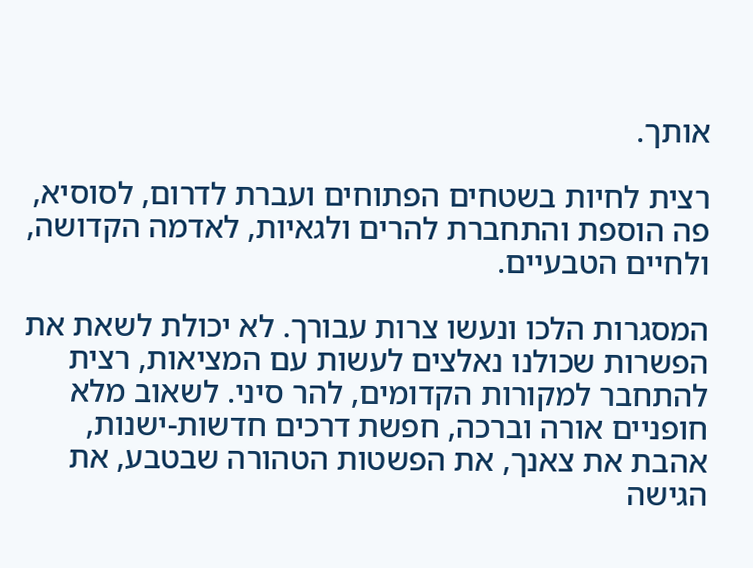אותך.

רצית לחיות בשטחים הפתוחים ועברת לדרום, לסוסיא, פה הוספת והתחברת להרים ולגאיות, לאדמה הקדושה, ולחיים הטבעיים.

המסגרות הלכו ונעשו צרות עבורך. לא יכולת לשאת את הפשרות שכולנו נאלצים לעשות עם המציאות, רצית להתחבר למקורות הקדומים, להר סיני. לשאוב מלא חופניים אורה וברכה, חפשת דרכים חדשות-ישנות, אהבת את צאנך, את הפשטות הטהורה שבטבע, את הגישה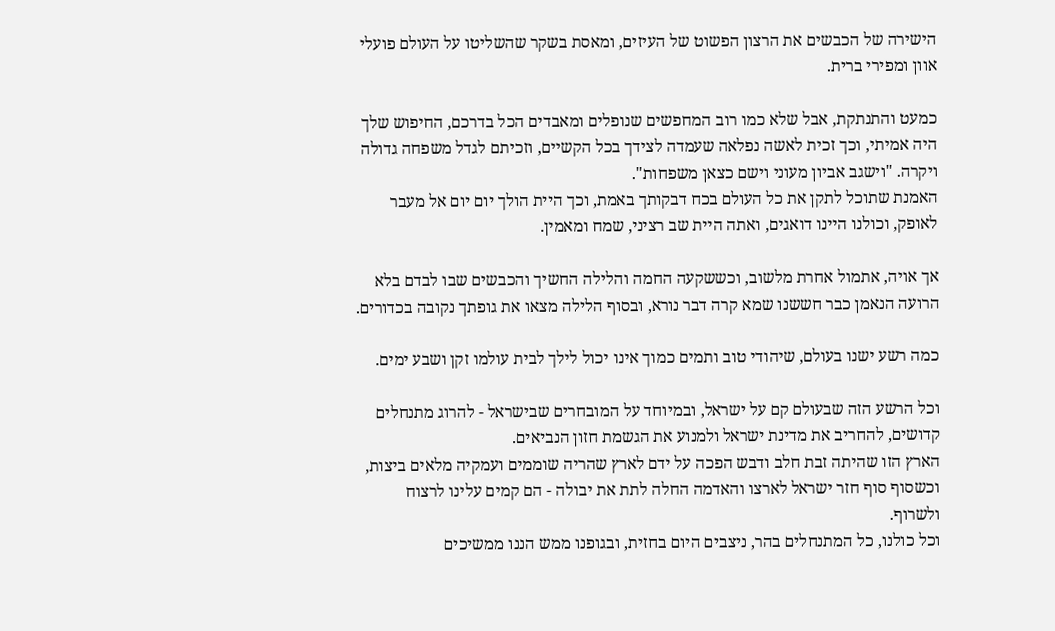הישירה של הכבשים את הרצון הפשוט של העיזים, ומאסת בשקר שהשליטו על העולם פועלי אוון ומפירי ברית.

כמעט והתנתקת, אבל שלא כמו רוב המחפשים שנופלים ומאבדים הכל בדרכם, החיפוש שלך היה אמיתי, וכך זכית לאשה נפלאה שעמדה לצידך בכל הקשיים, וזכיתם לגדל משפחה גדולה ויקרה. "וישגב אביון מעוני וישם כצאן משפחות".
האמנת שתוכל לתקן את כל העולם בכח דבקותך באמת, וכך היית הולך יום יום אל מעבר לאופק, וכולנו היינו דואגים, ואתה היית שב רציני, שמח ומאמין.

אך אויה, אתמול אחרת מלשוב, וכששקעה החמה והלילה החשיך והכבשים שבו לבדם בלא הרועה הנאמן כבר חששנו שמא קרה דבר נורא, ובסוף הלילה מצאו את גופתך נקובה בכדורים.

כמה רשע ישנו בעולם, שיהודי טוב ותמים כמוך אינו יכול לילך לבית עולמו זקן ושבע ימים.

וכל הרשע הזה שבעולם קם על ישראל, ובמיוחד על המובחרים שבישראל - להרוג מתנחלים קדושים, להחריב את מדינת ישראל ולמנוע את הגשמת חזון הנביאים.
הארץ הזו שהיתה זבת חלב ודבש הפכה על ידם לארץ שהריה שוממים ועמקיה מלאים ביצות, וכשסוף סוף חזר ישראל לארצו והאדמה החלה לתת את יבולה - הם קמים עלינו לרצוח ולשרוף.
וכל כולנו, כל המתנחלים בהר, ניצבים היום בחזית, ובגופנו ממש הננו ממשיכים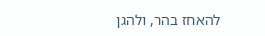להאחז בהר, ולהגן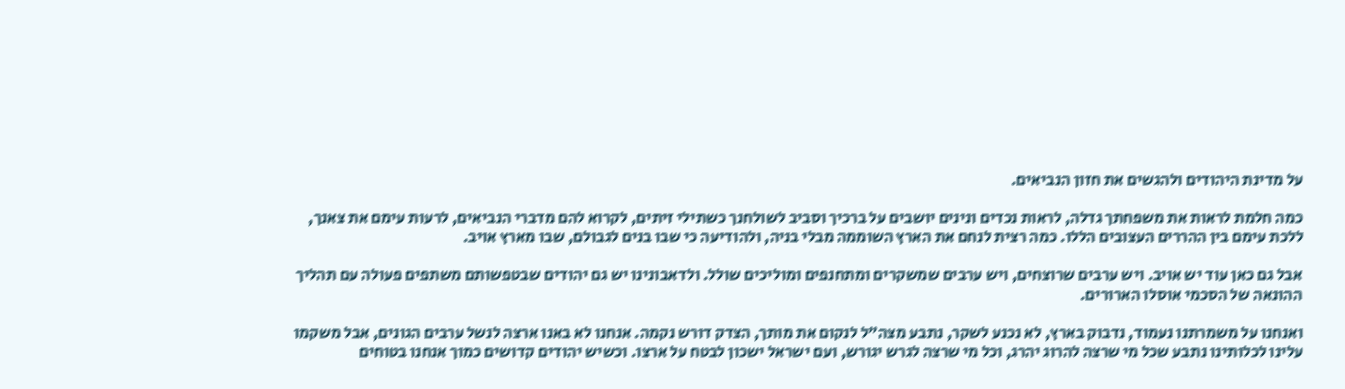על מדינת היהודים ולהגשים את חזון הנביאים.

כמה חלמת לראות את משפחתך גדלה, לראות נכדים ונינים יושבים על ברכיך וסביב לשולחנך כשתילי זיתים, לקרוא להם מדברי הנביאים, לרעות עימם את צאנך, ללכת עימם בין ההררים העצובים הללו. כמה רצית לנחם את הארץ השוממה מבלי בניה, ולהודיעה כי שבו בנים לגבולם, שבו מארץ אויב.

אבל גם כאן עוד יש אויב. ויש ערבים שרוצחים, ויש ערבים שמשקרים ומתחנפים ומוליכים שולל. ולדאבונינו יש גם יהודים שבטפשותם משתפים פעולה עם תהליך ההונאה של הסכמי אוסלו הארורים.

ואנחנו על משמרתנו נעמוד, נדבוק בארץ, לא נכנע לשקר, נתבע מצה"ל לנקום את מותך, הצדק דורש נקמה. אנחנו לא באנו ארצה לנשל ערבים הגונים, אבל משקמו עלינו לכלותינו נתבע שכל מי שרצה להרוג יהרג, וכל מי שרצה לגרש יגורש, ועם ישראל ישכון לבטח על ארצו. וכשיש יהודים קדושים כמוך אנחנו בטוחים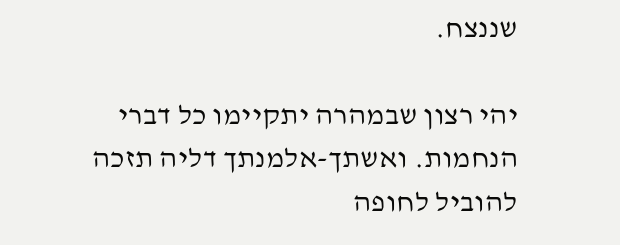שננצח.

יהי רצון שבמהרה יתקיימו כל דברי הנחמות. ואשתך-אלמנתך דליה תזכה להוביל לחופה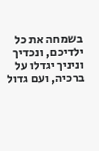בשמחה את כל ילדיכם, ונכדיך וניניך יגדלו על ברכיה, ועם גדול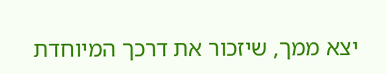יצא ממך, שיזכור את דרכך המיוחדת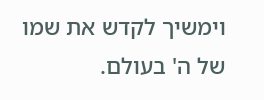וימשיך לקדש את שמו של ה' בעולם.